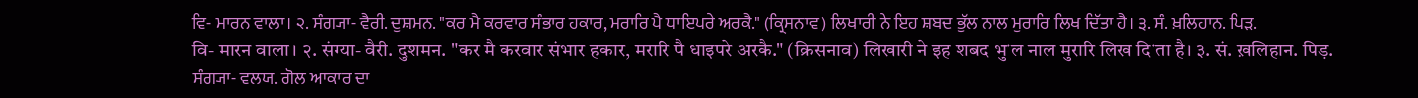ਵਿ- ਮਾਰਨ ਵਾਲਾ। ੨. ਸੰਗ੍ਯਾ- ਵੈਰੀ. ਦੁਸ਼ਮਨ. "ਕਰ ਮੈ ਕਰਵਾਰ ਸੰਭਾਰ ਹਕਾਰ, ਮਰਾਰਿ ਪੈ ਧਾਇਪਰੇ ਅਰਕੈ." (ਕ੍ਰਿਸਨਾਵ) ਲਿਖਾਰੀ ਨੇ ਇਹ ਸ਼ਬਦ ਭੁੱਲ ਨਾਲ ਮੁਰਾਰਿ ਲਿਖ ਦਿੱਤਾ ਹੈ। ੩. ਸੰ. ਖ਼ਲਿਹਾਨ. ਪਿੜ.
वि- मारन वाला। २. संग्या- वैरी. दुशमन. "कर मै करवार संभार हकार, मरारि पै धाइपरे अरकै." (क्रिसनाव) लिखारी ने इह शबद भुॱल नाल मुरारि लिख दिॱता है। ३. सं. ख़लिहान. पिड़.
ਸੰਗ੍ਯਾ- ਵਲਯ. ਗੋਲ ਆਕਾਰ ਦਾ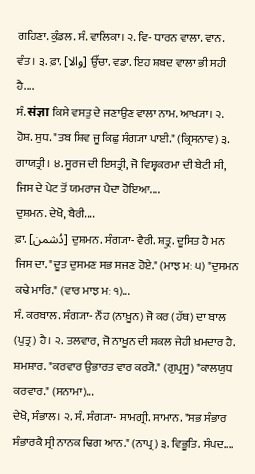ਗਹਿਣਾ. ਕੁੰਡਲ. ਸੰ. ਵਾਲਿਕਾ। ੨. ਵਿ- ਧਾਰਨ ਵਾਲਾ. ਵਾਨ. ਵੰਤ। ੩. ਫ਼ਾ. [والا] ਉੱਚਾ. ਵਡਾ. ਇਹ ਸ਼ਬਦ ਵਾਲਾ ਭੀ ਸਹੀ ਹੈ....
ਸੰ. संज्ञा ਕਿਸੇ ਵਸਤੁ ਦੇ ਜਣਾਉਣ ਵਾਲਾ ਨਾਮ. ਆਖ੍ਯਾ। ੨. ਹੋਸ਼. ਸੁਧ. "ਤਬ ਸ਼ਿਵ ਜੂ ਕਿਛੁ ਸੰਗ੍ਯਾ ਪਾਈ." (ਕ੍ਰਿਸਨਾਵ) ੩. ਗਾਯਤ੍ਰੀ। ੪. ਸੂਰਜ ਦੀ ਇਸਤ੍ਰੀ, ਜੋ ਵਿਸ਼੍ਵਕਰਮਾ ਦੀ ਬੇਟੀ ਸੀ, ਜਿਸ ਦੇ ਪੇਟ ਤੋਂ ਯਮਰਾਜ ਪੈਦਾ ਹੋਇਆ....
ਦੁਸ਼ਮਨ. ਦੇਖੋ, ਬੈਰੀ....
ਫ਼ਾ. [دُشمن] ਦੁਸ਼ਮਨ. ਸੰਗ੍ਯਾ- ਵੈਰੀ. ਸ਼ਤ੍ਰੁ. ਦੂਸਿਤ ਹੈ ਮਨ ਜਿਸ ਦਾ. "ਦੂਤ ਦੁਸਮਣ ਸਭ ਸਜਣ ਹੋਏ." (ਮਾਝ ਮਃ ੫) "ਦੁਸਮਨ ਕਢੇ ਮਾਰਿ." (ਵਾਰ ਮਾਝ ਮਃ ੧)...
ਸੰ. ਕਰਬਾਲ. ਸੰਗ੍ਯਾ- ਨੌਂਹ (ਨਾਖ਼ੂਨ) ਜੋ ਕਰ (ਹੱਥ) ਦਾ ਬਾਲ (ਪੁਤ੍ਰ) ਹੈ। ੨. ਤਲਵਾਰ, ਜੋ ਨਾਖੂਨ ਦੀ ਸ਼ਕਲ ਜੇਹੀ ਖ਼ਮਦਾਰ ਹੈ. ਸ਼ਮਸ਼ਾਰ. "ਕਰਵਾਰ ਉਭਾਰਤ ਵਾਰ ਕਰ੍ਯੋ." (ਗੁਪ੍ਰਸੂ) "ਕਾਲਯੁਧ ਕਰਵਾਰ." (ਸਨਾਮਾ)...
ਦੇਖੋ, ਸੰਭਾਲ। ੨. ਸੰ. ਸੰਗ੍ਯਾ- ਸਾਮਗ੍ਰੀ. ਸਾਮਾਨ. "ਸਭ ਸੰਭਾਰ ਸੰਭਾਰਕੈ ਸ੍ਰੀ ਨਾਨਕ ਢਿਗ ਆਨ." (ਨਾਪ੍ਰ) ੩. ਵਿਭੂਤਿ. ਸੰਪਦ....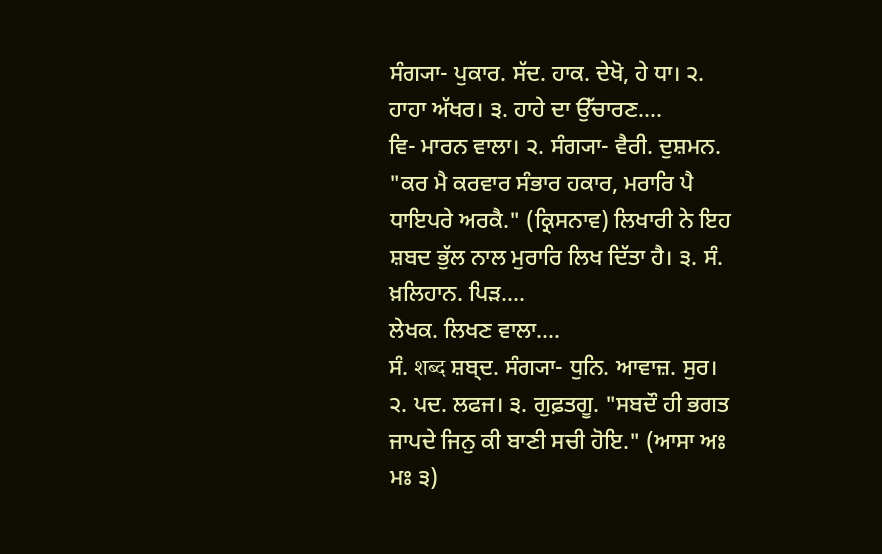ਸੰਗ੍ਯਾ- ਪੁਕਾਰ. ਸੱਦ. ਹਾਕ. ਦੇਖੋ, ਹੇ ਧਾ। ੨. ਹਾਹਾ ਅੱਖਰ। ੩. ਹਾਹੇ ਦਾ ਉੱਚਾਰਣ....
ਵਿ- ਮਾਰਨ ਵਾਲਾ। ੨. ਸੰਗ੍ਯਾ- ਵੈਰੀ. ਦੁਸ਼ਮਨ. "ਕਰ ਮੈ ਕਰਵਾਰ ਸੰਭਾਰ ਹਕਾਰ, ਮਰਾਰਿ ਪੈ ਧਾਇਪਰੇ ਅਰਕੈ." (ਕ੍ਰਿਸਨਾਵ) ਲਿਖਾਰੀ ਨੇ ਇਹ ਸ਼ਬਦ ਭੁੱਲ ਨਾਲ ਮੁਰਾਰਿ ਲਿਖ ਦਿੱਤਾ ਹੈ। ੩. ਸੰ. ਖ਼ਲਿਹਾਨ. ਪਿੜ....
ਲੇਖਕ. ਲਿਖਣ ਵਾਲਾ....
ਸੰ. शब्द ਸ਼ਬ੍ਦ. ਸੰਗ੍ਯਾ- ਧੁਨਿ. ਆਵਾਜ਼. ਸੁਰ। ੨. ਪਦ. ਲਫਜ। ੩. ਗੁਫ਼ਤਗੂ. "ਸਬਦੌ ਹੀ ਭਗਤ ਜਾਪਦੇ ਜਿਨੁ ਕੀ ਬਾਣੀ ਸਚੀ ਹੋਇ." (ਆਸਾ ਅਃ ਮਃ ੩)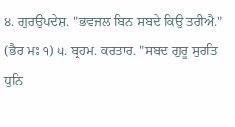੪. ਗੁਰਉਪਦੇਸ਼. "ਭਵਜਲ ਬਿਨ ਸਬਦੇ ਕਿਉ ਤਰੀਐ." (ਭੈਰ ਮਃ ੧) ੫. ਬ੍ਰਹਮ. ਕਰਤਾਰ. "ਸਬਦ ਗੁਰੂ ਸੁਰਤਿ ਧੁਨਿ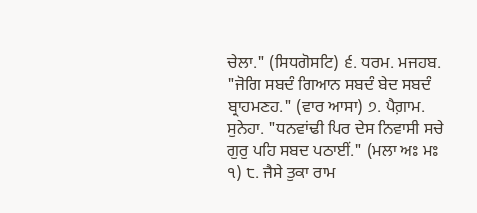ਚੇਲਾ." (ਸਿਧਗੋਸਟਿ) ੬. ਧਰਮ. ਮਜਹਬ. "ਜੋਗਿ ਸਬਦੰ ਗਿਆਨ ਸਬਦੰ ਬੇਦ ਸਬਦੰ ਬ੍ਰਾਹਮਣਹ." (ਵਾਰ ਆਸਾ) ੭. ਪੈਗ਼ਾਮ. ਸੁਨੇਹਾ. "ਧਨਵਾਂਢੀ ਪਿਰ ਦੇਸ ਨਿਵਾਸੀ ਸਚੇ ਗੁਰੁ ਪਹਿ ਸਬਦ ਪਠਾਈਂ." (ਮਲਾ ਅਃ ਮਃ ੧) ੮. ਜੈਸੇ ਤੁਕਾ ਰਾਮ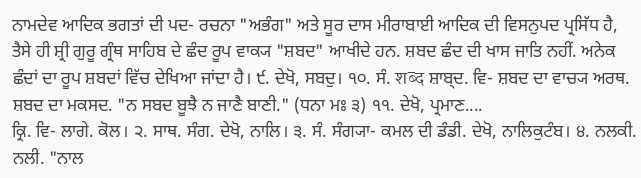ਨਾਮਦੇਵ ਆਦਿਕ ਭਗਤਾਂ ਦੀ ਪਦ- ਰਚਨਾ "ਅਭੰਗ" ਅਤੇ ਸੂਰ ਦਾਸ ਮੀਰਾਬਾਈ ਆਦਿਕ ਦੀ ਵਿਸਨੁਪਦ ਪ੍ਰਸਿੱਧ ਹੈ, ਤੈਸੇ ਹੀ ਸ਼੍ਰੀ ਗੁਰੂ ਗ੍ਰੰਥ ਸਾਹਿਬ ਦੇ ਛੰਦ ਰੂਪ ਵਾਕ੍ਯ "ਸ਼ਬਦ" ਆਖੀਦੇ ਹਨ. ਸ਼ਬਦ ਛੰਦ ਦੀ ਖਾਸ ਜਾਤਿ ਨਹੀਂ. ਅਨੇਕ ਛੰਦਾਂ ਦਾ ਰੂਪ ਸ਼ਬਦਾਂ ਵਿੱਚ ਦੇਖਿਆ ਜਾਂਦਾ ਹੈ। ੯. ਦੇਖੋ, ਸਬਦੁ। ੧੦. ਸੰ. शब्द ਸ਼ਾਬ੍ਦ. ਵਿ- ਸ਼ਬਦ ਦਾ ਵਾਚ੍ਯ ਅਰਥ. ਸ਼ਬਦ ਦਾ ਮਕਸਦ. "ਨ ਸਬਦ ਬੂਝੈ ਨ ਜਾਣੈ ਬਾਣੀ." (ਧਨਾ ਮਃ ੩) ੧੧. ਦੇਖੋ, ਪ੍ਰਮਾਣ....
ਕ੍ਰਿ. ਵਿ- ਲਾਗੇ. ਕੋਲ। ੨. ਸਾਥ. ਸੰਗ. ਦੇਖੋ, ਨਾਲਿ। ੩. ਸੰ. ਸੰਗ੍ਯਾ- ਕਮਲ ਦੀ ਡੰਡੀ. ਦੇਖੋ, ਨਾਲਿਕੁਟੰਬ। ੪. ਨਲਕੀ. ਨਲੀ. "ਨਾਲ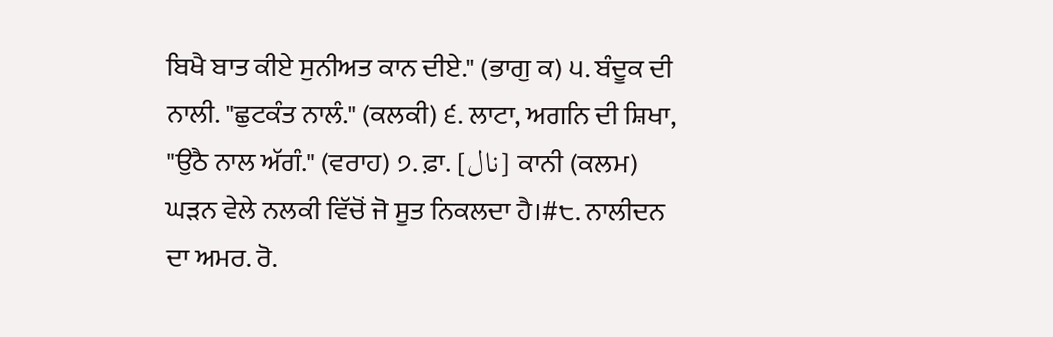ਬਿਖੈ ਬਾਤ ਕੀਏ ਸੁਨੀਅਤ ਕਾਨ ਦੀਏ." (ਭਾਗੁ ਕ) ੫. ਬੰਦੂਕ ਦੀ ਨਾਲੀ. "ਛੁਟਕੰਤ ਨਾਲੰ." (ਕਲਕੀ) ੬. ਲਾਟਾ, ਅਗਨਿ ਦੀ ਸ਼ਿਖਾ, "ਉਠੈ ਨਾਲ ਅੱਗੰ." (ਵਰਾਹ) ੭. ਫ਼ਾ. [نال] ਕਾਨੀ (ਕਲਮ) ਘੜਨ ਵੇਲੇ ਨਲਕੀ ਵਿੱਚੋਂ ਜੋ ਸੂਤ ਨਿਕਲਦਾ ਹੈ।#੮. ਨਾਲੀਦਨ ਦਾ ਅਮਰ. ਰੋ.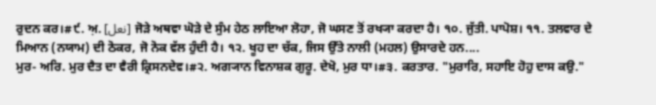ਰੁਦਨ ਕਰ।#੯. ਅ਼. [نعل] ਜੋੜੇ ਅਥਵਾ ਘੋੜੇ ਦੇ ਸੁੰਮ ਹੇਠ ਲਾਇਆ ਲੋਹਾ, ਜੋ ਘਸਣ ਤੋਂ ਰਖ੍ਯਾ ਕਰਦਾ ਹੈ। ੧੦. ਜੁੱਤੀ. ਪਾਪੋਸ਼। ੧੧. ਤਲਵਾਰ ਦੇ ਮਿਆਨ (ਨਯਾਮ) ਦੀ ਠੋਕਰ, ਜੋ ਨੋਕ ਵੱਲ ਹੁੰਦੀ ਹੈ। ੧੨. ਖੂਹ ਦਾ ਚੱਕ, ਜਿਸ ਉੱਤੇ ਨਾਲੀ (ਮਹਲ) ਉਸਾਰਦੇ ਹਨ....
ਮੁਰ- ਅਰਿ. ਮੁਰ ਦੈਤ ਦਾ ਵੈਰੀ ਕ੍ਰਿਸਨਦੇਵ।#੨. ਅਗ੍ਯਾਨ ਵਿਨਾਸ਼ਕ ਗੁਰੂ. ਦੇਖੋ, ਮੁਰ ਧਾ।#੩. ਕਰਤਾਰ. "ਮੁਰਾਰਿ, ਸਹਾਇ ਹੋਹੁ ਦਾਸ ਕਉ."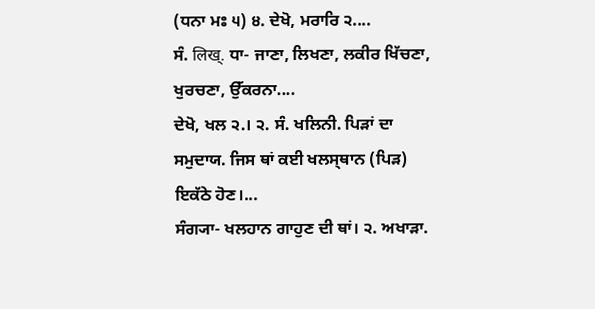(ਧਨਾ ਮਃ ੫) ੪. ਦੇਖੋ, ਮਰਾਰਿ ੨....
ਸੰ. लिख्. ਧਾ- ਜਾਣਾ, ਲਿਖਣਾ, ਲਕੀਰ ਖਿੱਚਣਾ, ਖੁਰਚਣਾ, ਉੱਕਰਨਾ....
ਦੇਖੋ, ਖਲ ੨.। ੨. ਸੰ. ਖਲਿਨੀ. ਪਿੜਾਂ ਦਾ ਸਮੁਦਾਯ. ਜਿਸ ਥਾਂ ਕਈ ਖਲਸ੍ਥਾਨ (ਪਿੜ) ਇਕੱਠੇ ਹੋਣ।...
ਸੰਗ੍ਯਾ- ਖਲਹਾਨ ਗਾਹੁਣ ਦੀ ਥਾਂ। ੨. ਅਖਾੜਾ.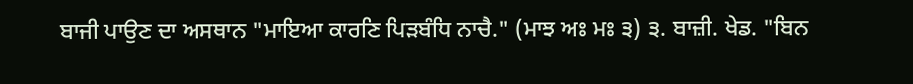ਬਾਜੀ ਪਾਉਣ ਦਾ ਅਸਥਾਨ "ਮਾਇਆ ਕਾਰਣਿ ਪਿੜਬੰਧਿ ਨਾਚੈ." (ਮਾਝ ਅਃ ਮਃ ੩) ੩. ਬਾਜ਼ੀ. ਖੇਡ. "ਬਿਨ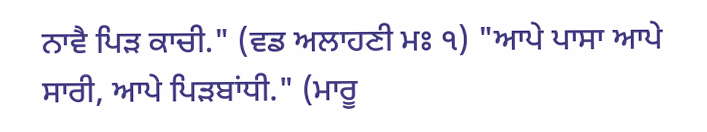ਨਾਵੈ ਪਿੜ ਕਾਚੀ." (ਵਡ ਅਲਾਹਣੀ ਮਃ ੧) "ਆਪੇ ਪਾਸਾ ਆਪੇ ਸਾਰੀ, ਆਪੇ ਪਿੜਬਾਂਧੀ." (ਮਾਰੂ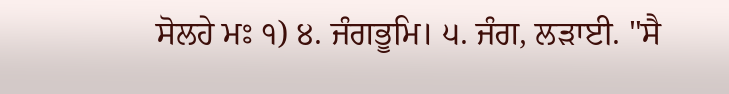ਸੋਲਹੇ ਮਃ ੧) ੪. ਜੰਗਭੂਮਿ। ੫. ਜੰਗ, ਲੜਾਈ. "ਸੈ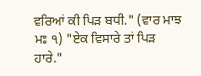ਵਰਿਆਂ ਕੀ ਪਿੜ ਬਧੀ." (ਵਾਰ ਮਾਝ ਮਃ ੧) "ਏਕ ਵਿਸਾਰੇ ਤਾਂ ਪਿੜ ਹਾਰੇ."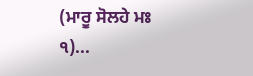(ਮਾਰੂ ਸੋਲਹੇ ਮਃ ੧)...